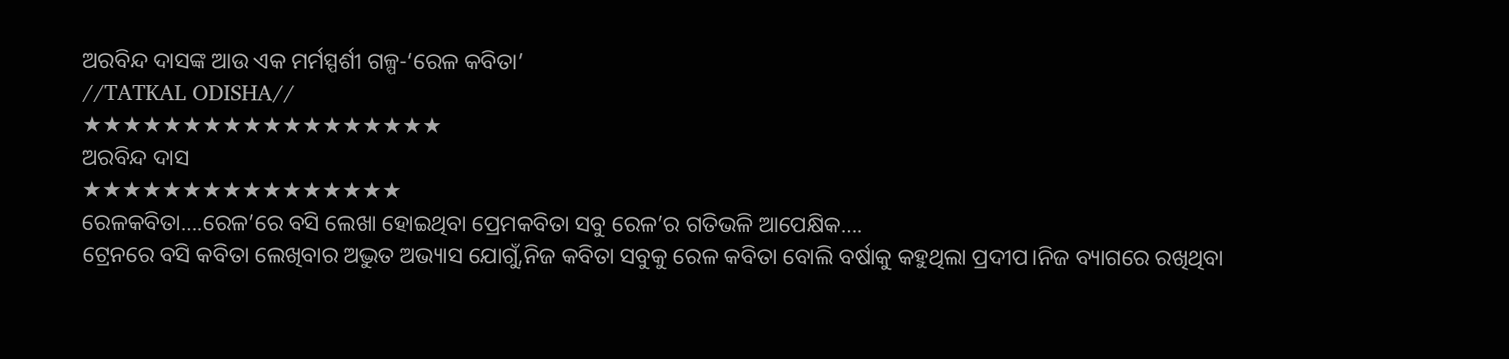ଅରବିନ୍ଦ ଦାସଙ୍କ ଆଉ ଏକ ମର୍ମସ୍ପର୍ଶୀ ଗଳ୍ପ-‘ରେଳ କବିତା’
//TATKAL ODISHA//
★★★★★★★★★★★★★★★★★★
ଅରବିନ୍ଦ ଦାସ
★★★★★★★★★★★★★★★★
ରେଳକବିତା….ରେଳ’ରେ ବସି ଲେଖା ହୋଇଥିବା ପ୍ରେମକବିତା ସବୁ ରେଳ’ର ଗତିଭଳି ଆପେକ୍ଷିକ….
ଟ୍ରେନରେ ବସି କବିତା ଲେଖିବାର ଅଦ୍ଭୁତ ଅଭ୍ୟାସ ଯୋଗୁଁ,ନିଜ କବିତା ସବୁକୁ ରେଳ କବିତା ବୋଲି ବର୍ଷାକୁ କହୁଥିଲା ପ୍ରଦୀପ।ନିଜ ବ୍ୟାଗରେ ରଖିଥିବା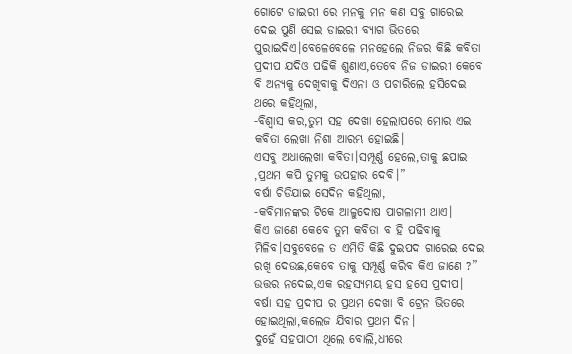ଗୋଟେ ଡାଇରୀ ରେ ମନକୁ ମନ କଣ ସବୁ ଗାରେଇ ଦେଇ ପୁଣି ସେଇ ଡାଇରୀ ବ୍ୟାଗ ଭିତରେ ପୁରାଇଦିଏ।ବେଳେବେଳେ ମନହେଲେ ନିଜର କିଛି କବିତା ପ୍ରଦୀପ ଯଦିଓ ପଢିକି ଶୁଣାଏ,ତେବେ ନିଜ ଡାଇରୀ କେବେ ବି ଅନ୍ୟକୁ ଦେଖିବାକୁ ଦିଏନା ଓ ପଚାରିଲେ ହସିଦେଇ ଥରେ କହିଥିଲା,
-ବିଶ୍ବାସ କର,ତୁମ ସହ ଦେଖା ହେଲାପରେ ମୋର ଏଇ କବିତା ଲେଖା ନିଶା ଆରମ୍ଭ ହୋଇଛି।
ଏସବୁ ଅଧାଲେଖା କବିତା।ସମ୍ପୂର୍ଣ୍ଣ ହେଲେ,ତାକୁ ଛପାଇ ,ପ୍ରଥମ କପି ତୁମକୁ ଉପହାର ଦେବି।”
ବର୍ଷା ଚିଡିଯାଇ ସେଦିନ କହିଥିଲା,
-କବିମାନଙ୍କର ଟିକେ ଆଳୁଦୋଷ ପାଗଳାମୀ ଥାଏ।
କିଏ ଜାଣେ କେବେ ତୁମ କବିତା ବ ହି ପଢିବାକୁ ମିଳିବ।ସବୁବେଳେ ତ ଏମିତି କିଛି ଦୁଇପଦ ଗାରେଇ ଦେଇ ରଖି ଦେଉଛ,କେବେ ତାକୁ ସମ୍ପୂର୍ଣ୍ଣ କରିବ କିଏ ଜାଣେ ?”
ଉତ୍ତର ନଦେଇ,ଏକ ରହସ୍ୟମୟ ହସ ହସେ ପ୍ରଦୀପ।
ବର୍ଷା ସହ ପ୍ରଦୀପ ର ପ୍ରଥମ ଦେଖା ବି ଟ୍ରେନ ଭିତରେ ହୋଇଥିଲା,କଲେଜ ଯିବାର ପ୍ରଥମ ଦିନ।
ଦୁହେଁ ସହପାଠୀ ଥିଲେ ବୋଲି,ଧୀରେ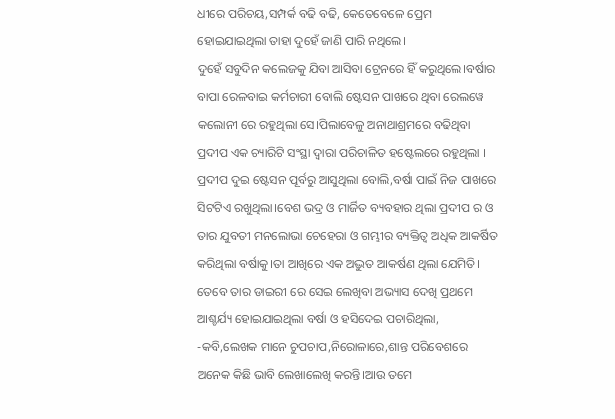ଧୀରେ ପରିଚୟ,ସମ୍ପର୍କ ବଢି ବଢି, କେତେବେଳେ ପ୍ରେମ ହୋଇଯାଇଥିଲା ତାହା ଦୁହେଁ ଜାଣି ପାରି ନଥିଲେ।
ଦୁହେଁ ସବୁଦିନ କଲେଜକୁ ଯିବା ଆସିବା ଟ୍ରେନରେ ହିଁ କରୁଥିଲେ।ବର୍ଷାର ବାପା ରେଳବାଇ କର୍ମଚାରୀ ବୋଲି ଷ୍ଟେସନ ପାଖରେ ଥିବା ରେଲୱେ କଲୋନୀ ରେ ରହୁଥିଲା ସେ।ପିଲାବେଳୁ ଅନାଥାଶ୍ରମରେ ବଢିଥିବା ପ୍ରଦୀପ ଏକ ଚ୍ୟାରିଟି ସଂସ୍ଥା ଦ୍ୱାରା ପରିଚାଳିତ ହଷ୍ଟେଲରେ ରହୁଥିଲା ।
ପ୍ରଦୀପ ଦୁଇ ଷ୍ଟେସନ ପୂର୍ବରୁ ଆସୁଥିଲା ବୋଲି,ବର୍ଷା ପାଇଁ ନିଜ ପାଖରେ ସିଟଟିଏ ରଖୁଥିଲା।ବେଶ ଭଦ୍ର ଓ ମାର୍ଜିତ ବ୍ୟବହାର ଥିଲା ପ୍ରଦୀପ ର ଓ ତାର ଯୁବତୀ ମନଲୋଭା ଚେହେରା ଓ ଗମ୍ଭୀର ବ୍ୟକ୍ତିତ୍ୱ ଅଧିକ ଆକର୍ଷିତ କରିଥିଲା ବର୍ଷାକୁ।ତା ଆଖିରେ ଏକ ଅଦ୍ଭୁତ ଆକର୍ଷଣ ଥିଲା ଯେମିତି।
ତେବେ ତାର ଡାଇରୀ ରେ ସେଇ ଲେଖିବା ଅଭ୍ୟାସ ଦେଖି ପ୍ରଥମେ ଆଶ୍ଚର୍ଯ୍ୟ ହୋଇଯାଇଥିଲା ବର୍ଷା ଓ ହସିଦେଇ ପଚାରିଥିଲା,
-କବି,ଲେଖକ ମାନେ ଚୁପଚାପ,ନିରୋଳାରେ,ଶାନ୍ତ ପରିବେଶରେ ଅନେକ କିଛି ଭାବି ଲେଖାଲେଖି କରନ୍ତି।ଆଉ ତମେ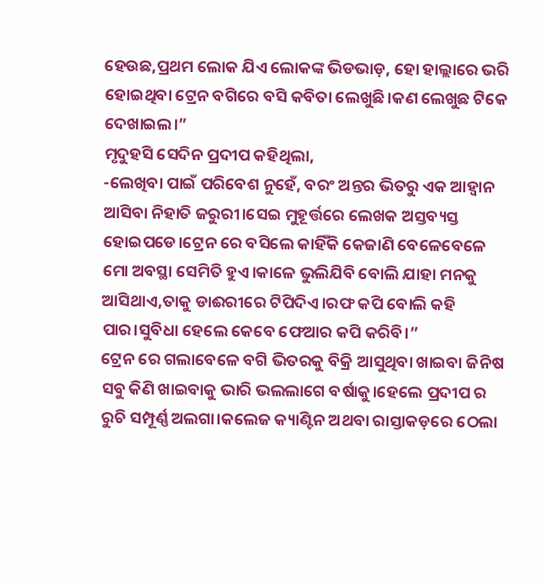ହେଉଛ,ପ୍ରଥମ ଲୋକ ଯିଏ ଲୋକଙ୍କ ଭିଡଭାଡ଼, ହୋ ହାଲ୍ଲାରେ ଭରି ହୋଇଥିବା ଟ୍ରେନ ବଗିରେ ବସି କବିତା ଲେଖୁଛି।କଣ ଲେଖୁଛ ଟିକେ ଦେଖାଇଲ।”
ମୃଦୁହସି ସେଦିନ ପ୍ରଦୀପ କହିଥିଲା,
-ଲେଖିବା ପାଇଁ ପରିବେଶ ନୁହେଁ, ବରଂ ଅନ୍ତର ଭିତରୁ ଏକ ଆହ୍ୱାନ ଆସିବା ନିହାତି ଜରୁରୀ।ସେଇ ମୁହୂର୍ତ୍ତରେ ଲେଖକ ଅସ୍ତବ୍ୟସ୍ତ ହୋଇପଡେ।ଟ୍ରେନ ରେ ବସିଲେ କାହିଁକି କେଜାଣି ବେଳେବେଳେ ମୋ ଅବସ୍ଥା ସେମିତି ହୁଏ।କାଳେ ଭୁଲିଯିବି ବୋଲି ଯାହା ମନକୁ ଆସିଥାଏ,ତାକୁ ଡାଈରୀରେ ଟିପିଦିଏ।ରଫ କପି ବୋଲି କହି ପାର।ସୁବିଧା ହେଲେ କେବେ ଫେଆର କପି କରିବି।”
ଟ୍ରେନ ରେ ଗଲାବେଳେ ବଗି ଭିତରକୁ ବିକ୍ରି ଆସୁଥିବା ଖାଇବା ଜିନିଷ ସବୁ କିଣି ଖାଇବାକୁ ଭାରି ଭଲଲାଗେ ବର୍ଷାକୁ।ହେଲେ ପ୍ରଦୀପ ର ରୁଚି ସମ୍ପୂର୍ଣ୍ଣ ଅଲଗା।କଲେଜ କ୍ୟାଣ୍ଟିନ ଅଥବା ରାସ୍ତାକଡ଼ରେ ଠେଲା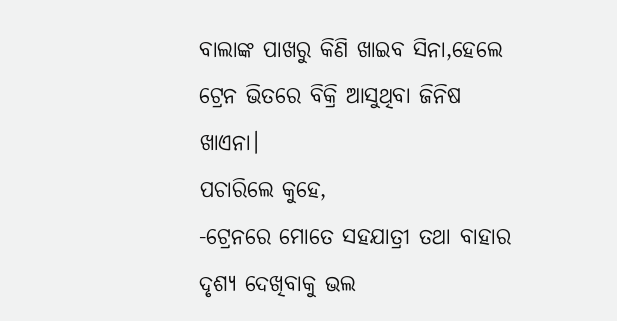ବାଲାଙ୍କ ପାଖରୁ କିଣି ଖାଇବ ସିନା,ହେଲେ ଟ୍ରେନ ଭିତରେ ବିକ୍ରି ଆସୁଥିବା ଜିନିଷ ଖାଏନା।
ପଚାରିଲେ କୁହେ,
-ଟ୍ରେନରେ ମୋତେ ସହଯାତ୍ରୀ ତଥା ବାହାର ଦୃଶ୍ୟ ଦେଖିବାକୁ ଭଲ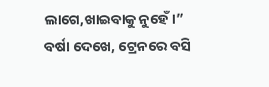ଲାଗେ,ଖାଇବାକୁ ନୁହେଁ।”
ବର୍ଷା ଦେଖେ, ଟ୍ରେନରେ ବସି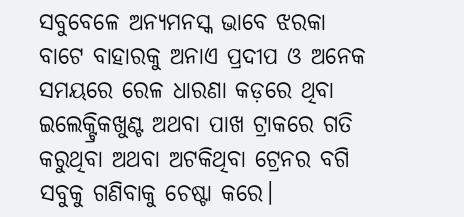ସବୁବେଳେ ଅନ୍ୟମନସ୍କ ଭାବେ ଝରକା ବାଟେ ବାହାରକୁ ଅନାଏ ପ୍ରଦୀପ ଓ ଅନେକ ସମୟରେ ରେଳ ଧାରଣା କଡ଼ରେ ଥିବା ଇଲେକ୍ଟ୍ରିକଖୁଣ୍ଟ ଅଥବା ପାଖ ଟ୍ରାକରେ ଗତି କରୁଥିବା ଅଥବା ଅଟକିଥିବା ଟ୍ରେନର ବଗି ସବୁକୁ ଗଣିବାକୁ ଚେଷ୍ଟା କରେ।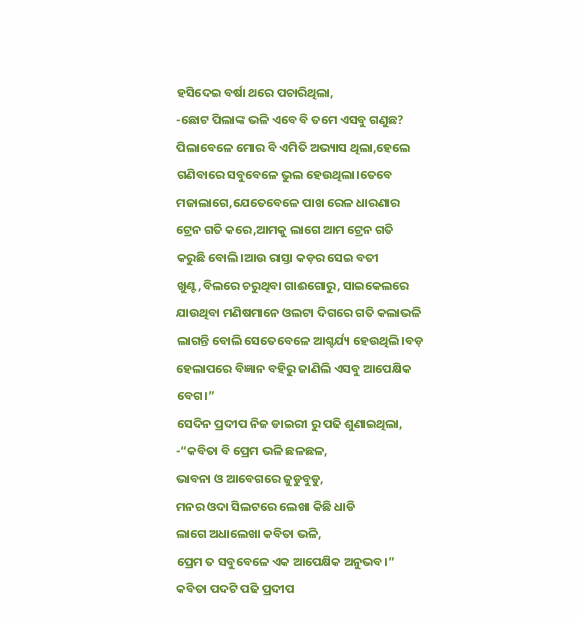ହସିଦେଇ ବର୍ଷା ଥରେ ପଚାରିଥିଲା,
-ଛୋଟ ପିଲାଙ୍କ ଭଳି ଏବେ ବି ତମେ ଏସବୁ ଗଣୁଛ?
ପିଲାବେଳେ ମୋର ବି ଏମିତି ଅଭ୍ୟାସ ଥିଲା,ହେଲେ ଗଣିବାରେ ସବୁବେଳେ ଭୁଲ ହେଉଥିଲା।ତେବେ ମଜାଲାଗେ,ଯେତେବେଳେ ପାଖ ରେଳ ଧାରଣାର ଟ୍ରେନ ଗତି କରେ,ଆମକୁ ଲାଗେ ଆମ ଟ୍ରେନ ଗତି କରୁଛି ବୋଲି।ଆଉ ରାସ୍ତା କଡ଼ର ସେଇ ବତୀ ଖୁଣ୍ଟ,ବିଲରେ ଚରୁଥିବା ଗାଈଗୋରୁ, ସାଇକେଲରେ ଯାଉଥିବା ମଣିଷମାନେ ଓଲଟା ଦିଗରେ ଗତି କଲାଭଳି ଲାଗନ୍ତି ବୋଲି ସେତେବେଳେ ଆଶ୍ଚର୍ଯ୍ୟ ହେଉଥିଲି।ବଡ଼ ହେଲାପରେ ବିଜ୍ଞାନ ବହିରୁ ଜାଣିଲି ଏସବୁ ଆପେକ୍ଷିକ ବେଗ।”
ସେଦିନ ପ୍ରଦୀପ ନିଜ ଡାଇରୀ ରୁ ପଢି ଶୁଣାଇଥିଲା,
-“କବିତା ବି ପ୍ରେମ ଭଳି ଛଳଛଳ,
ଭାବନା ଓ ଆବେଗରେ ଜୁଡୁବୁଡୁ,
ମନର ଓଦା ସିଲଟରେ ଲେଖା କିଛି ଧାଡି
ଲାଗେ ଅଧାଲେଖା କବିତା ଭଳି,
ପ୍ରେମ ତ ସବୁବେଳେ ଏକ ଆପେକ୍ଷିକ ଅନୁଭବ।”
କବିତା ପଦଟି ପଢି ପ୍ରଦୀପ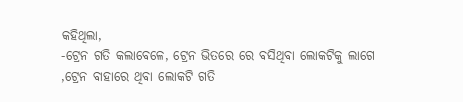କହିଥିଲା,
-ଟ୍ରେନ ଗତି କଲାବେଳେ, ଟ୍ରେନ ଭିତରେ ରେ ବସିଥିବା ଲୋକଟିକୁ ଲାଗେ ,ଟ୍ରେନ ବାହାରେ ଥିବା ଲୋକଟି ଗତି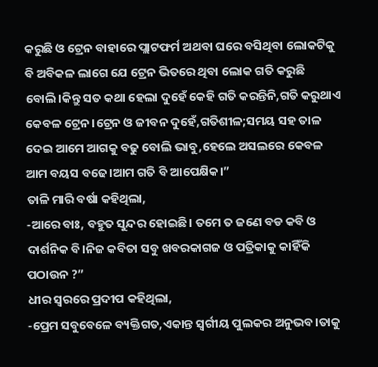କରୁଛି ଓ ଟ୍ରେନ ବାହାରେ ପ୍ଲାଟଫର୍ମ ଅଥବା ଘରେ ବସିଥିବା ଲୋକଟିକୁ ବି ଅବିକଳ ଲାଗେ ଯେ ଟ୍ରେନ ଭିତରେ ଥିବା ଲୋକ ଗତି କରୁଛି ବୋଲି।କିନ୍ତୁ ସତ କଥା ହେଲା ଦୁହେଁ କେହି ଗତି କରନ୍ତିନି,ଗତି କରୁଥାଏ କେବଳ ଟ୍ରେନ।ଟ୍ରେନ ଓ ଜୀବନ ଦୁହେଁ,ଗତିଶୀଳ;ସମୟ ସହ ତାଳ ଦେଇ ଆମେ ଆଗକୁ ବଢୁ ବୋଲି ଭାବୁ,ହେଲେ ଅସଲରେ କେବଳ ଆମ ବୟସ ବଢେ।ଆମ ଗତି ବି ଆପେକ୍ଷିକ।”
ତାଳି ମାରି ବର୍ଷା କହିଥିଲା,
-ଆରେ ବାଃ, ବହୁତ ସୁନ୍ଦର ହୋଇଛି। ତମେ ତ ଜଣେ ବଡ କବି ଓ ଦାର୍ଶନିକ ବି।ନିଜ କବିତା ସବୁ ଖବରକାଗଜ ଓ ପତ୍ରିକାକୁ କାହିଁକି ପଠାଉନ ?”
ଧୀର ସ୍ୱରରେ ପ୍ରଦୀପ କହିଥିଲା,
-ପ୍ରେମ ସବୁବେଳେ ବ୍ୟକ୍ତିଗତ,ଏକାନ୍ତ ସ୍ୱର୍ଗୀୟ ପୁଲକର ଅନୁଭବ।ତାକୁ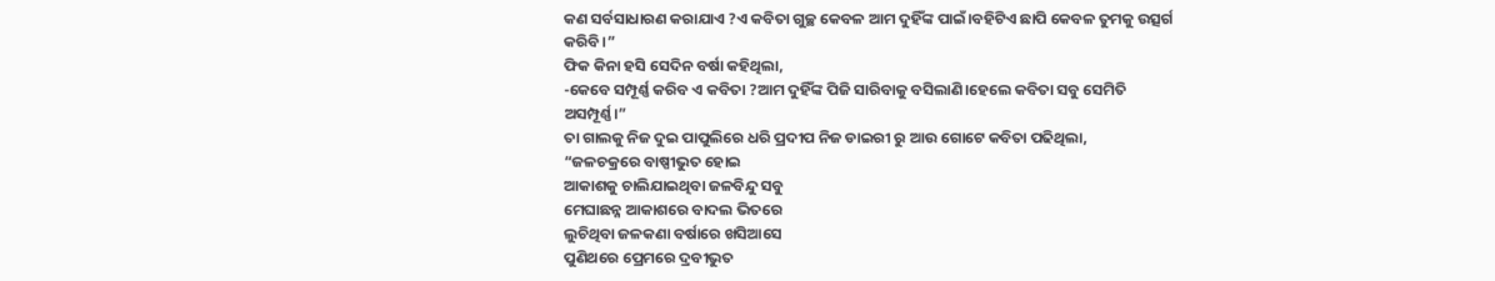କଣ ସର୍ବସାଧାରଣ କରାଯାଏ ?ଏ କବିତା ଗୁଚ୍ଛ କେବଳ ଆମ ଦୁହିଁଙ୍କ ପାଇଁ।ବହିଟିଏ ଛାପି କେବଳ ତୁମକୁ ଉତ୍ସର୍ଗ କରିବି।”
ଫିକ କିନା ହସି ସେଦିନ ବର୍ଷା କହିଥିଲା,
-କେବେ ସମ୍ପୂର୍ଣ୍ଣ କରିବ ଏ କବିତା ?ଆମ ଦୁହିଁଙ୍କ ପିଜି ସାରିବାକୁ ବସିଲାଣି।ହେଲେ କବିତା ସବୁ ସେମିତି ଅସମ୍ପୂର୍ଣ୍ଣ।”
ତା ଗାଲକୁ ନିଜ ଦୁଇ ପାପୁଲିରେ ଧରି ପ୍ରଦୀପ ନିଜ ଡାଇରୀ ରୁ ଆଉ ଗୋଟେ କବିତା ପଢିଥିଲା,
“ଜଳଚକ୍ରରେ ବାଷ୍ପୀଭୁତ ହୋଇ
ଆକାଶକୁ ଚାଲିଯାଇଥିବା ଜଳବିନ୍ଦୁ ସବୁ
ମେଘାଛନ୍ନ ଆକାଶରେ ବାଦଲ ଭିତରେ
ଲୁଚିଥିବା ଜଳକଣା ବର୍ଷାରେ ଖସିଆସେ
ପୁଣିଥରେ ପ୍ରେମରେ ଦ୍ରବୀଭୁତ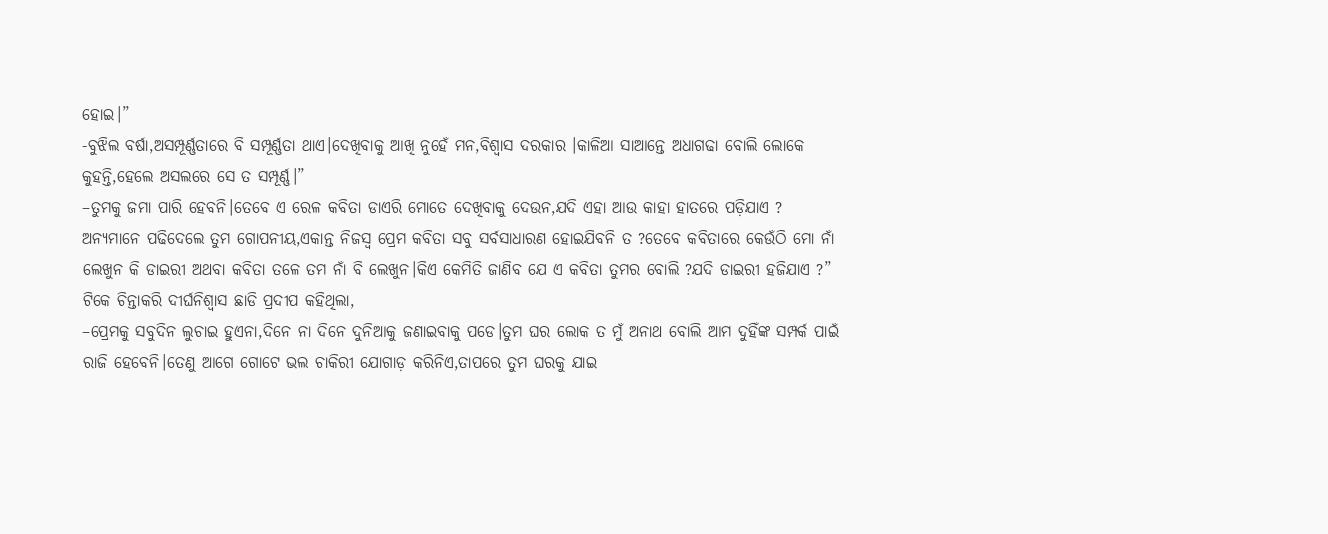ହୋଇ।”
-ବୁଝିଲ ବର୍ଷା,ଅସମ୍ପୂର୍ଣ୍ଣତାରେ ବି ସମ୍ପୂର୍ଣ୍ଣତା ଥାଏ।ଦେଖିବାକୁ ଆଖି ନୁହେଁ ମନ,ବିଶ୍ବାସ ଦରକାର ।କାଳିଆ ସାଆନ୍ତେ ଅଧାଗଢା ବୋଲି ଲୋକେ କୁହନ୍ତି,ହେଲେ ଅସଲରେ ସେ ତ ସମ୍ପୂର୍ଣ୍ଣ।”
–ତୁମକୁ ଜମା ପାରି ହେବନି।ତେବେ ଏ ରେଳ କବିତା ଡାଏରି ମୋତେ ଦେଖିବାକୁ ଦେଉନ,ଯଦି ଏହା ଆଉ କାହା ହାତରେ ପଡ଼ିଯାଏ ?
ଅନ୍ୟମାନେ ପଢିଦେଲେ ତୁମ ଗୋପନୀୟ,ଏକାନ୍ତ ନିଜସ୍ୱ ପ୍ରେମ କବିତା ସବୁ ସର୍ବସାଧାରଣ ହୋଇଯିବନି ତ ?ତେବେ କବିତାରେ କେଉଁଠି ମୋ ନାଁ ଲେଖୁନ କି ଡାଇରୀ ଅଥବା କବିତା ତଳେ ତମ ନାଁ ବି ଲେଖୁନ।କିଏ କେମିତି ଜାଣିବ ଯେ ଏ କବିତା ତୁମର ବୋଲି ?ଯଦି ଡାଇରୀ ହଜିଯାଏ ?”
ଟିକେ ଚିନ୍ତାକରି ଦୀର୍ଘନିଶ୍ବାସ ଛାଡି ପ୍ରଦୀପ କହିଥିଲା,
–ପ୍ରେମକୁ ସବୁଦିନ ଲୁଚାଇ ହୁଏନା,ଦିନେ ନା ଦିନେ ଦୁନିଆକୁ ଜଣାଇବାକୁ ପଡେ।ତୁମ ଘର ଲୋକ ତ ମୁଁ ଅନାଥ ବୋଲି ଆମ ଦୁହିଁଙ୍କ ସମ୍ପର୍କ ପାଇଁ ରାଜି ହେବେନି।ତେଣୁ ଆଗେ ଗୋଟେ ଭଲ ଚାକିରୀ ଯୋଗାଡ଼ କରିନିଏ,ତାପରେ ତୁମ ଘରକୁ ଯାଇ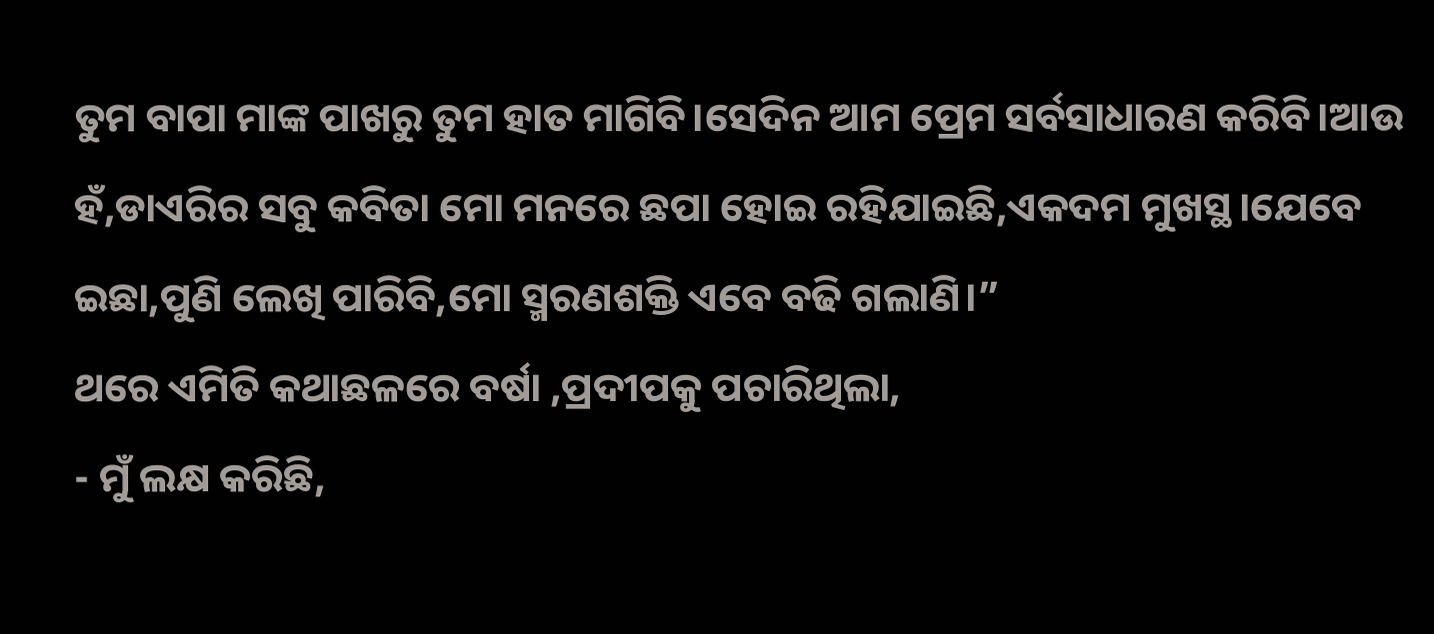ତୁମ ବାପା ମାଙ୍କ ପାଖରୁ ତୁମ ହାତ ମାଗିବି।ସେଦିନ ଆମ ପ୍ରେମ ସର୍ବସାଧାରଣ କରିବି।ଆଉ ହଁ,ଡାଏରିର ସବୁ କବିତା ମୋ ମନରେ ଛପା ହୋଇ ରହିଯାଇଛି,ଏକଦମ ମୁଖସ୍ଥ।ଯେବେ ଇଛା,ପୁଣି ଲେଖି ପାରିବି,ମୋ ସ୍ମରଣଶକ୍ତି ଏବେ ବଢି ଗଲାଣି।”
ଥରେ ଏମିତି କଥାଛଳରେ ବର୍ଷା ,ପ୍ରଦୀପକୁ ପଚାରିଥିଲା,
- ମୁଁ ଲକ୍ଷ କରିଛି,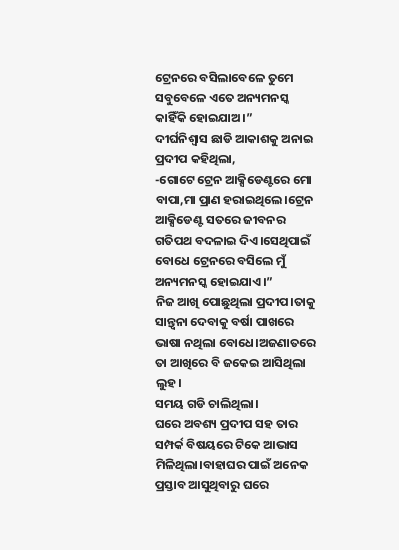ଟ୍ରେନରେ ବସିଲାବେଳେ ତୁମେ ସବୁବେଳେ ଏତେ ଅନ୍ୟମନସ୍କ କାହିଁକି ହୋଇଯାଅ।”
ଦୀର୍ଘନିଶ୍ବାସ ଛାଡି ଆକାଶକୁ ଅନାଇ ପ୍ରଦୀପ କହିଥିଲା,
-ଗୋଟେ ଟ୍ରେନ ଆକ୍ସିଡେଣ୍ଟରେ ମୋ ବାପା,ମା ପ୍ରାଣ ହରାଇଥିଲେ।ଟ୍ରେନ ଆକ୍ସିଡେଣ୍ଟ ସତରେ ଜୀବନର ଗତିପଥ ବଦଳାଇ ଦିଏ।ସେଥିପାଇଁ ବୋଧେ ଟ୍ରେନରେ ବସିଲେ ମୁଁ ଅନ୍ୟମନସ୍କ ହୋଇଯାଏ।”
ନିଜ ଆଖି ପୋଛୁଥିଲା ପ୍ରଦୀପ।ତାକୁ ସାନ୍ତ୍ୱନା ଦେବାକୁ ବର୍ଷା ପାଖରେ ଭାଷା ନଥିଲା ବୋଧେ।ଅଜଣାତରେ ତା ଆଖିରେ ବି ଜକେଇ ଆସିଥିଲା ଲୁହ।
ସମୟ ଗଡି ଚାଲିଥିଲା।
ଘରେ ଅବଶ୍ୟ ପ୍ରଦୀପ ସହ ତାର ସମ୍ପର୍କ ବିଷୟରେ ଟିକେ ଆଭାସ ମିଳିଥିଲା।ବାହାଘର ପାଇଁ ଅନେକ ପ୍ରସ୍ତାବ ଆସୁଥିବାରୁ ଘରେ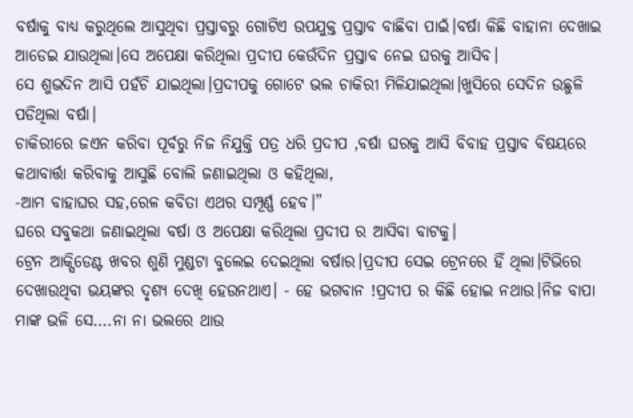ବର୍ଷାକୁ ବାଧ୍ୟ କରୁଥିଲେ ଆସୁଥିବା ପ୍ରସ୍ତାବରୁ ଗୋଟିଏ ଉପଯୁକ୍ତ ପ୍ରସ୍ତାବ ବାଛିବା ପାଇଁ।ବର୍ଷା କିଛି ବାହାନା ଦେଖାଇ ଆଡେଇ ଯାଉଥିଲା।ସେ ଅପେକ୍ଷା କରିଥିଲା ପ୍ରଦୀପ କେଉଁଦିନ ପ୍ରସ୍ତାବ ନେଇ ଘରକୁ ଆସିବ।
ସେ ଶୁଭଦିନ ଆସି ପହଁଚି ଯାଇଥିଲା।ପ୍ରଦୀପକୁ ଗୋଟେ ଭଲ ଚାକିରୀ ମିଳିଯାଇଥିଲା।ଖୁସିରେ ସେଦିନ ଉଛୁଳି ପଡିଥିଲା ବର୍ଷା।
ଚାକିରୀରେ ଜଏନ କରିବା ପୂର୍ବରୁ ନିଜ ନିଯୁକ୍ତି ପତ୍ର ଧରି ପ୍ରଦୀପ ,ବର୍ଷା ଘରକୁ ଆସି ବିବାହ ପ୍ରସ୍ତାବ ବିଷୟରେ କଥାବାର୍ତ୍ତା କରିବାକୁ ଆସୁଛି ବୋଲି ଜଣାଇଥିଲା ଓ କହିଥିଲା,
-ଆମ ବାହାଘର ସହ,ରେଳ କବିତା ଏଥର ସମ୍ପୂର୍ଣ୍ଣ ହେବ।”
ଘରେ ସବୁକଥା ଜଣାଇଥିଲା ବର୍ଷା ଓ ଅପେକ୍ଷା କରିଥିଲା ପ୍ରଦୀପ ର ଆସିବା ବାଟକୁ।
ଟ୍ରେନ ଆକ୍ସିଡେଣ୍ଟ ଖବର ଶୁଣି ମୁଣ୍ଡଟା ବୁଲେଇ ଦେଇଥିଲା ବର୍ଷାର।ପ୍ରଦୀପ ସେଇ ଟ୍ରେନରେ ହିଁ ଥିଲା।ଟିଭିରେ ଦେଖାଉଥିବା ଭୟଙ୍କର ଦୃଶ୍ୟ ଦେଖି ହେଉନଥାଏ। - ହେ ଭଗବାନ !ପ୍ରଦୀପ ର କିଛି ହୋଇ ନଥାଉ।ନିଜ ବାପା ମାଙ୍କ ଭଳି ସେ….ନା ନା ଭଲରେ ଥାଉ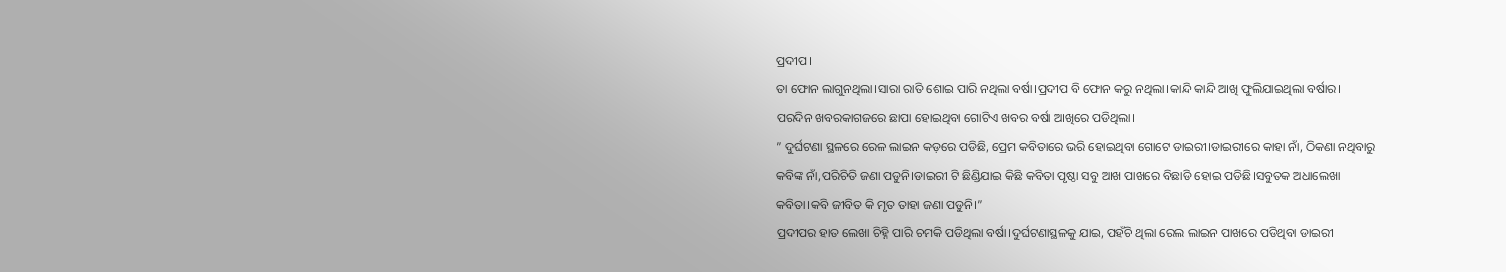ପ୍ରଦୀପ।
ତା ଫୋନ ଲାଗୁନଥିଲା।ସାରା ରାତି ଶୋଇ ପାରି ନଥିଲା ବର୍ଷା।ପ୍ରଦୀପ ବି ଫୋନ କରୁ ନଥିଲା।କାନ୍ଦି କାନ୍ଦି ଆଖି ଫୁଲିଯାଇଥିଲା ବର୍ଷାର।
ପରଦିନ ଖବରକାଗଜରେ ଛାପା ହୋଇଥିବା ଗୋଟିଏ ଖବର ବର୍ଷା ଆଖିରେ ପଡିଥିଲା।
” ଦୁର୍ଘଟଣା ସ୍ଥଳରେ ରେଳ ଲାଇନ କଡ଼ରେ ପଡିଛି, ପ୍ରେମ କବିତାରେ ଭରି ହୋଇଥିବା ଗୋଟେ ଡାଇରୀ।ଡାଇରୀରେ କାହା ନାଁ, ଠିକଣା ନଥିବାରୁ କବିଙ୍କ ନାଁ,ପରିଚିତି ଜଣା ପଡୁନି।ଡାଇରୀ ଟି ଛିଣ୍ଡିଯାଇ କିଛି କବିତା ପୃଷ୍ଠା ସବୁ ଆଖ ପାଖରେ ବିଛାଡି ହୋଇ ପଡିଛି।ସବୁତକ ଅଧାଲେଖା କବିତା।କବି ଜୀବିତ କି ମୃତ ତାହା ଜଣା ପଡୁନି।”
ପ୍ରଦୀପର ହାତ ଲେଖା ଚିହ୍ନି ପାରି ଚମକି ପଡିଥିଲା ବର୍ଷା।ଦୁର୍ଘଟଣାସ୍ଥଳକୁ ଯାଇ, ପହଁଚି ଥିଲା ରେଲ ଲାଇନ ପାଖରେ ପଡିଥିବା ଡାଇରୀ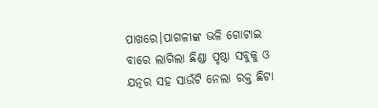ପାଖରେ।ପାଗଳୀଙ୍କ ଭଳି ଗୋଟାଇ ବାରେ ଲାଗିଲା ଛିଣ୍ଡା ପୃଷ୍ଠା ସବୁକୁ ଓ ଯତ୍ନର ସହ ସାଉଁଟି ନେଲା ରକ୍ତ ଛିଟା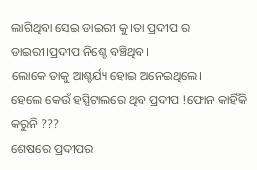ଲାଗିଥିବା ସେଇ ଡାଇରୀ କୁ।ତା ପ୍ରଦୀପ ର ଡାଇରୀ।ପ୍ରଦୀପ ନିଶ୍ଚେ ବଞ୍ଚିଥିବ।
ଲୋକେ ତାକୁ ଆଶ୍ଚର୍ଯ୍ୟ ହୋଇ ଅନେଇଥିଲେ।
ହେଲେ କେଉଁ ହସ୍ପିଟାଲରେ ଥିବ ପ୍ରଦୀପ !ଫୋନ କାହିଁକି କରୁନି ???
ଶେଷରେ ପ୍ରଦୀପର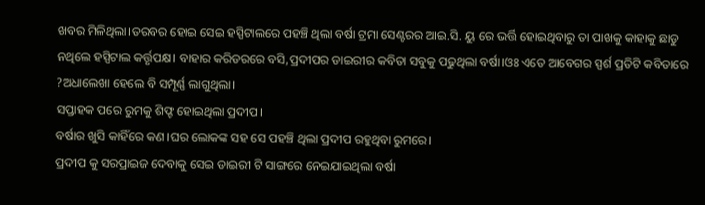ଖବର ମିଳିଥିଲା।ତରବର ହୋଇ ସେଇ ହସ୍ପିଟାଲରେ ପହଞ୍ଚି ଥିଲା ବର୍ଷା ଟ୍ରମା ସେଣ୍ଟରର ଆଇ.ସି. ୟୁ ରେ ଭର୍ତ୍ତି ହୋଇଥିବାରୁ ତା ପାଖକୁ କାହାକୁ ଛାଡୁ ନଥିଲେ ହସ୍ପିଟାଲ କର୍ତ୍ତୃପକ୍ଷ। ବାହାର କରିଡରରେ ବସି,ପ୍ରଦୀପର ଡାଇରୀର କବିତା ସବୁକୁ ପଢୁଥିଲା ବର୍ଷା।ଓଃ ଏତେ ଆବେଗର ସ୍ପର୍ଶ ପ୍ରତିଟି କବିତାରେ ?ଅଧାଲେଖା ହେଲେ ବି ସମ୍ପୂର୍ଣ୍ଣ ଲାଗୁଥିଲା।
ସପ୍ତାହକ ପରେ ରୁମକୁ ଶିଫ୍ଟ ହୋଇଥିଲା ପ୍ରଦୀପ।
ବର୍ଷାର ଖୁସି କାହିଁରେ କଣ।ଘର ଲୋକଙ୍କ ସହ ସେ ପହଞ୍ଚି ଥିଲା ପ୍ରଦୀପ ରହୁଥିବା ରୁମରେ।
ପ୍ରଦୀପ କୁ ସରପ୍ରାଇଜ ଦେବାକୁ ସେଇ ଡାଇରୀ ଟି ସାଙ୍ଗରେ ନେଇଯାଇଥିଲା ବର୍ଷା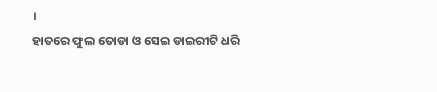।
ହାତରେ ଫୁଲ ତୋଡା ଓ ସେଇ ଡାଇରୀଟି ଧରି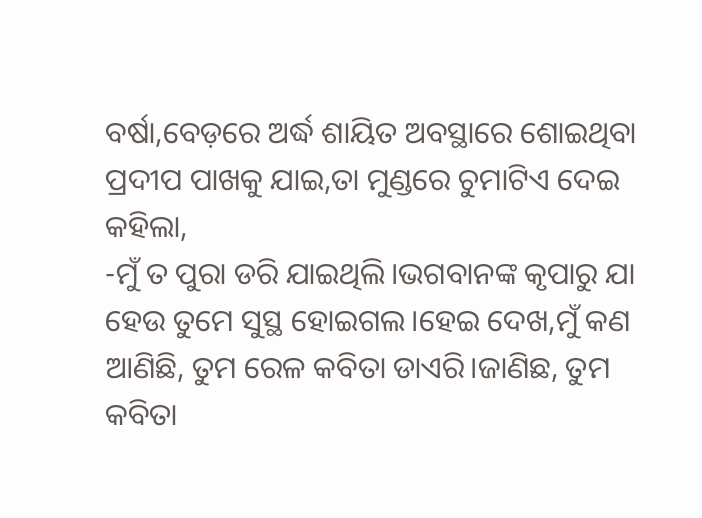ବର୍ଷା,ବେଡ଼ରେ ଅର୍ଦ୍ଧ ଶାୟିତ ଅବସ୍ଥାରେ ଶୋଇଥିବା ପ୍ରଦୀପ ପାଖକୁ ଯାଇ,ତା ମୁଣ୍ଡରେ ଚୁମାଟିଏ ଦେଇ କହିଲା,
-ମୁଁ ତ ପୁରା ଡରି ଯାଇଥିଲି।ଭଗବାନଙ୍କ କୃପାରୁ ଯା ହେଉ ତୁମେ ସୁସ୍ଥ ହୋଇଗଲ।ହେଇ ଦେଖ,ମୁଁ କଣ ଆଣିଛି, ତୁମ ରେଳ କବିତା ଡାଏରି।ଜାଣିଛ, ତୁମ କବିତା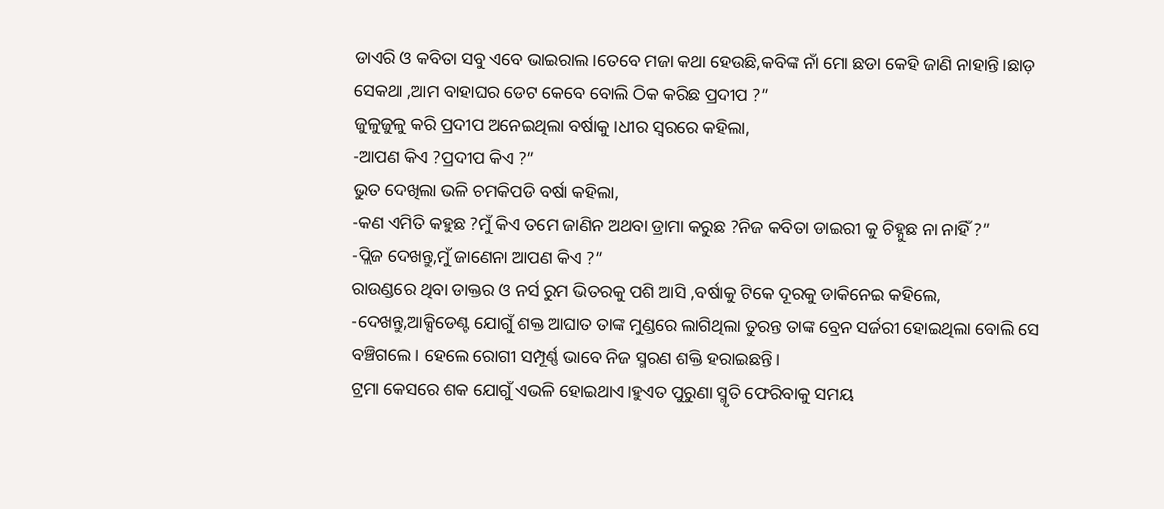ଡାଏରି ଓ କବିତା ସବୁ ଏବେ ଭାଇରାଲ।ତେବେ ମଜା କଥା ହେଉଛି,କବିଙ୍କ ନାଁ ମୋ ଛଡା କେହି ଜାଣି ନାହାନ୍ତି।ଛାଡ଼ ସେକଥା ,ଆମ ବାହାଘର ଡେଟ କେବେ ବୋଲି ଠିକ କରିଛ ପ୍ରଦୀପ ?”
ଜୁଳୁଜୁଳୁ କରି ପ୍ରଦୀପ ଅନେଇଥିଲା ବର୍ଷାକୁ।ଧୀର ସ୍ୱରରେ କହିଲା,
-ଆପଣ କିଏ ?ପ୍ରଦୀପ କିଏ ?”
ଭୁତ ଦେଖିଲା ଭଳି ଚମକିପଡି ବର୍ଷା କହିଲା,
-କଣ ଏମିତି କହୁଛ ?ମୁଁ କିଏ ତମେ ଜାଣିନ ଅଥବା ଡ୍ରାମା କରୁଛ ?ନିଜ କବିତା ଡାଇରୀ କୁ ଚିହ୍ନୁଛ ନା ନାହିଁ ?”
-ପ୍ଲିଜ ଦେଖନ୍ତୁ,ମୁଁ ଜାଣେନା ଆପଣ କିଏ ?”
ରାଉଣ୍ଡରେ ଥିବା ଡାକ୍ତର ଓ ନର୍ସ ରୁମ ଭିତରକୁ ପଶି ଆସି ,ବର୍ଷାକୁ ଟିକେ ଦୂରକୁ ଡାକିନେଇ କହିଲେ,
-ଦେଖନ୍ତୁ,ଆକ୍ସିଡେଣ୍ଟ ଯୋଗୁଁ ଶକ୍ତ ଆଘାତ ତାଙ୍କ ମୁଣ୍ଡରେ ଲାଗିଥିଲା ତୁରନ୍ତ ତାଙ୍କ ବ୍ରେନ ସର୍ଜରୀ ହୋଇଥିଲା ବୋଲି ସେ ବଞ୍ଚିଗଲେ। ହେଲେ ରୋଗୀ ସମ୍ପୂର୍ଣ୍ଣ ଭାବେ ନିଜ ସ୍ମରଣ ଶକ୍ତି ହରାଇଛନ୍ତି।
ଟ୍ରମା କେସରେ ଶକ ଯୋଗୁଁ ଏଭଳି ହୋଇଥାଏ।ହୁଏତ ପୁରୁଣା ସ୍ମୃତି ଫେରିବାକୁ ସମୟ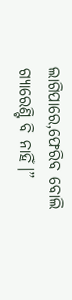ଲାଗିପାରେ,ଫେରିବ ବୋଲି ଗ୍ୟାରେଣ୍ଟି ବି ନାହିଁ।”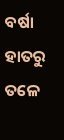ବର୍ଷା ହାତରୁ ତଳେ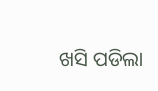ଖସି ପଡିଲା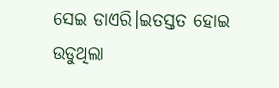ସେଇ ଡାଏରି।ଇତସ୍ତତ ହୋଇ ଉଡୁଥିଲା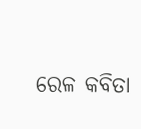ରେଳ କବିତା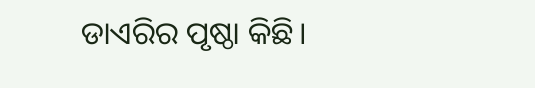ଡାଏରିର ପୃଷ୍ଠା କିଛି।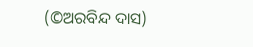(©ଅରବିନ୍ଦ ଦାସ)